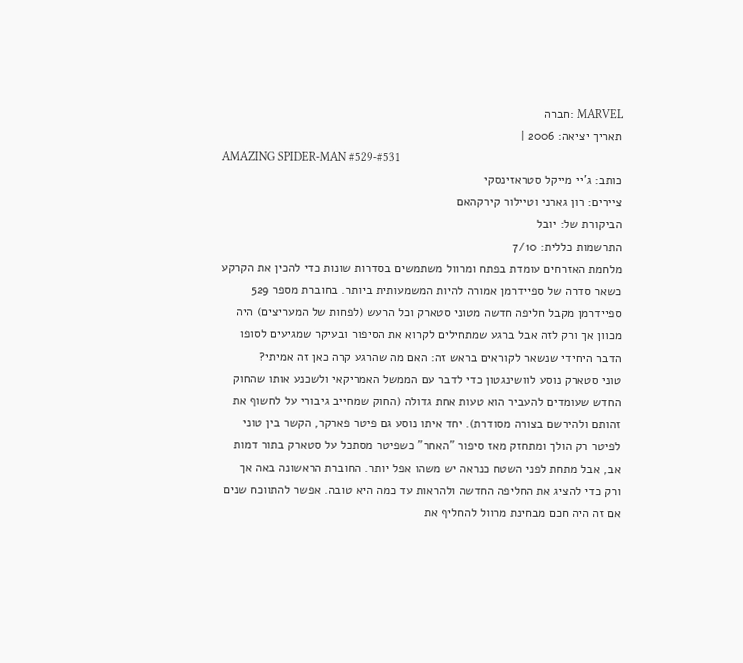MARVEL :חברה
תאריך יציאה: 2006 |
AMAZING SPIDER-MAN #529-#531
כותב: ג'יי מייקל סטראזינסקי
ציירים: רון גארני וטיילור קירקהאם
הביקורת של: יובל
התרשמות כללית: 7/10
מלחמת האזרחים עומדת בפתח ומרוול משתמשים בסדרות שונות כדי להכין את הקרקע כשאר סדרה של ספיידרמן אמורה להיות המשמעותית ביותר. בחוברת מספר 529 ספיידרמן מקבל חליפה חדשה מטוני סטארק וכל הרעש (לפחות של המעריצים) היה מכוון אך ורק לזה אבל ברגע שמתחילים לקרוא את הסיפור ובעיקר שמגיעים לסופו הדבר היחידי שנשאר לקוראים בראש זה: האם מה שהרגע קרה כאן זה אמיתי?
טוני סטארק נוסע לוושינגטון כדי לדבר עם הממשל האמריקאי ולשכנע אותו שהחוק החדש שעומדים להעביר הוא טעות אחת גדולה (החוק שמחייב גיבורי על לחשוף את זהותם ולהירשם בצורה מסודרת). יחד איתו נוסע גם פיטר פארקר, הקשר בין טוני לפיטר רק הולך ומתחזק מאז סיפור "האחר" כשפיטר מסתכל על סטארק בתור דמות אב, אבל מתחת לפני השטח כנראה יש משהו אפל יותר. החוברת הראשונה באה אך ורק כדי להציג את החליפה החדשה ולהראות עד כמה היא טובה. אפשר להתווכח שנים אם זה היה חכם מבחינת מרוול להחליף את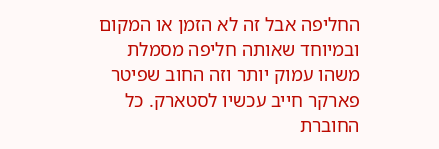החליפה אבל זה לא הזמן או המקום ובמיוחד שאותה חליפה מסמלת משהו עמוק יותר וזה החוב שפיטר פארקר חייב עכשיו לסטארק. כל החוברת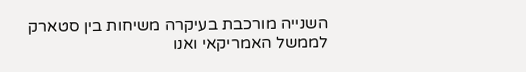השנייה מורכבת בעיקרה משיחות בין סטארק לממשל האמריקאי ואנו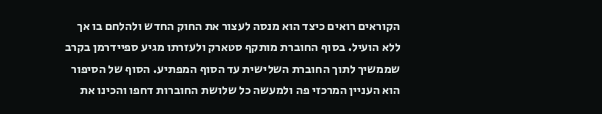הקוראים רואים כיצד הוא מנסה לעצור את החוק החדש ולהלחם בו אך ללא הועיל. בסוף החוברת מותקף סטארק ולעזרתו מגיע ספיידרמן בקרב שממשיך לתוך החוברת השלישית עד הסוף המפתיע. הסוף של הסיפור הוא העניין המרכזי פה ולמעשה כל שלושת החוברות דחפו והכינו את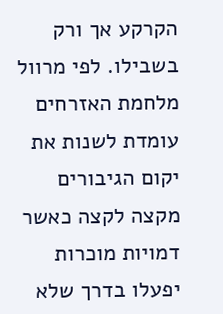הקרקע אך ורק בשבילו. לפי מרוול מלחמת האזרחים עומדת לשנות את יקום הגיבורים מקצה לקצה כאשר דמויות מוכרות יפעלו בדרך שלא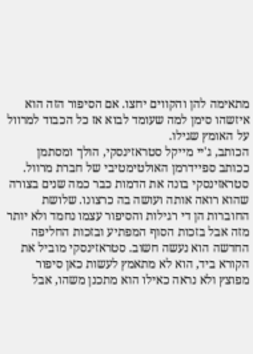מתאימה להן והקווים יחצו. אם הסיפור הזה הוא איזשהו סימן למה שעומד לבוא אז כל הכבוד למרוול על האומץ שגילו.
הכותב, ג'יי מייקל סטראזינסקי, הולך ומסתמן ככותב ספיידרמן האולטימטיבי של חברת מרוול. סטראזינסקי בונה את הדמות כבר כמה שנים בצורה שהוא רואה אותה ועושה בה כרצונו. שלושת החוברות הן די רגילות והסיפור עצמו נחמד ולא יותר מזה אבל בזכות הסוף המפתיע ובזכות החליפה החדשה הוא נעשה חשוב. סטראזינסקי מוביל את הקורא ביד, הוא לא מתאמץ לעשות כאן סיפור מפוצץ ולא נראה כאילו הוא מתכנן משהו, אבל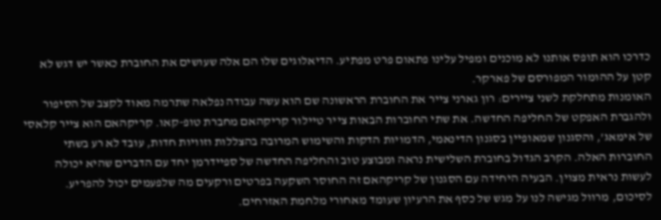כדרכו הוא תופס אותנו לא מוכנים ומפיל עלינו פתאום פרט מפתיע. הדיאלוגים שלו הם אלה שעושים את החוברת כאשר יש דגש לא קטן על ההומור המפורסם של פארקר.
האומנות מתחלקת לשני ציירים: רון גארני צייר את החוברת הראשונה שם הוא עשה עבודה נפלאה שתרמה מאוד לקצב של הסיפור ולהגברת האפקט של החליפה החדשה. את שתי החוברות הבאות צייר טיילור קריקהאם מחברת טופ-קאו. קריקהאם הוא צייר קלאסי של אימאג', והסגנון שמאופיין בסגנון הדינאמי, הדמויות הדקות והשימוש המרובה בהצללות וזוויות חדות, עובד לא רע בשתי החוברות האלה. הקרב הגדול בחוברת השלישית נראה ומבוצע טוב והחליפה החדשה של ספיידרמן יחד עם הדברים שהיא יכולה לעשות נראית מצוין. הבעיה היחידה עם הסגנון של קריקהאם זה החוסר השקעה בפרטים ורקעים מה שלפעמים יכול להפריע.
לסיכום, מרוול מגישה לנו על מגש של כסף את הרעיון שעומד מאחורי מלחמת האזרחים.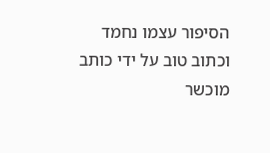הסיפור עצמו נחמד וכתוב טוב על ידי כותב מוכשר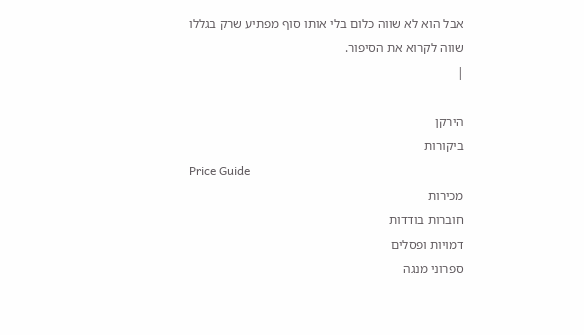אבל הוא לא שווה כלום בלי אותו סוף מפתיע שרק בגללו שווה לקרוא את הסיפור.
|

הירקן
ביקורות
Price Guide
מכירות
חוברות בודדות
דמויות ופסלים
ספרוני מנגה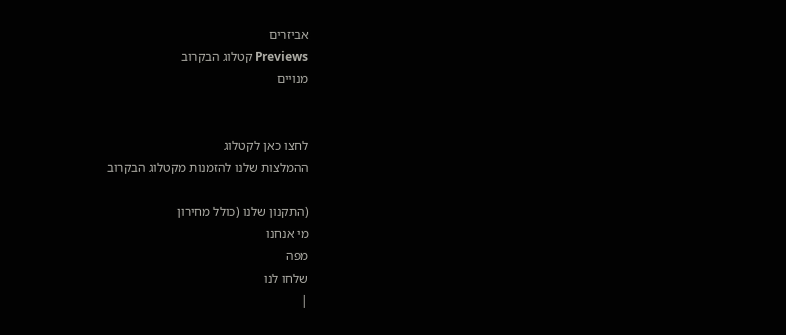אביזרים
Previews קטלוג הבקרוב
מנויים


לחצו כאן לקטלוג
ההמלצות שלנו להזמנות מקטלוג הבקרוב

(התקנון שלנו (כולל מחירון
מי אנחנו
מפה
שלחו לנו
|